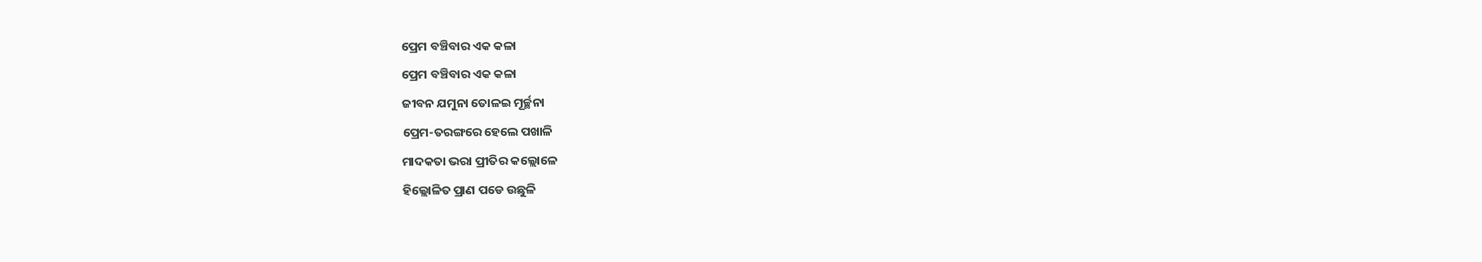ପ୍ରେମ ବଞ୍ଚିବାର ଏକ କଳା
ପ୍ରେମ ବଞ୍ଚିବାର ଏକ କଳା
ଜୀବନ ଯମୁନା ତୋଳଇ ମୂର୍ଚ୍ଛନା
ପ୍ରେମ-ତରଙ୍ଗରେ ହେଲେ ପଖାଳି
ମାଦକତା ଭରା ପ୍ରୀତିର କଲ୍ଲୋଳେ
ହିଲ୍ଲୋଳିତ ପ୍ରାଣ ପଡେ ଉଛୁଳି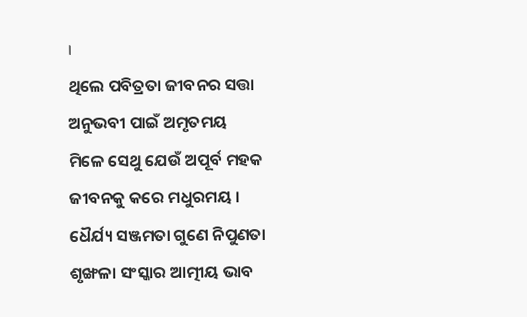।
ଥିଲେ ପବିତ୍ରତା ଜୀବନର ସତ୍ତା
ଅନୁଭବୀ ପାଇଁ ଅମୃତମୟ
ମିଳେ ସେଥୁ ଯେଉଁ ଅପୂର୍ବ ମହକ
ଜୀବନକୁ କରେ ମଧୁରମୟ ।
ଧୈର୍ଯ୍ୟ ସଞ୍ଜମତା ଗୁଣେ ନିପୁଣତା
ଶୃଙ୍ଖଳା ସଂସ୍କାର ଆତ୍ମୀୟ ଭାବ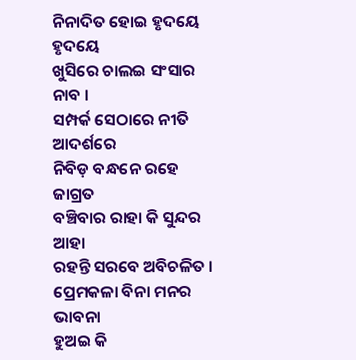ନିନାଦିତ ହୋଇ ହୃଦୟେ ହୃଦୟେ
ଖୁସିରେ ଚାଲଇ ସଂସାର ନାବ ।
ସମ୍ପର୍କ ସେଠାରେ ନୀତି ଆଦର୍ଶରେ
ନିବିଡ଼ ବନ୍ଧନେ ରହେ ଜାଗ୍ରତ
ବଞ୍ଚିବାର ରାହା କି ସୁନ୍ଦର ଆହା
ରହନ୍ତି ସରବେ ଅବିଚଳିତ ।
ପ୍ରେମକଳା ବିନା ମନର ଭାବନା
ହୁଅଇ କି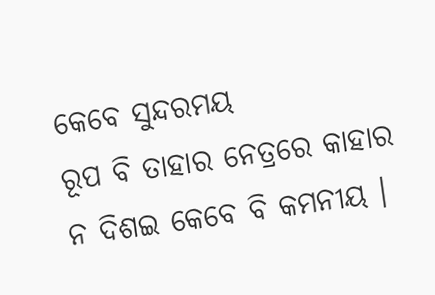କେବେ ସୁନ୍ଦରମୟ
ରୂପ ବି ତାହାର ନେତ୍ରରେ କାହାର
ନ ଦିଶଇ କେବେ ବି କମନୀୟ ।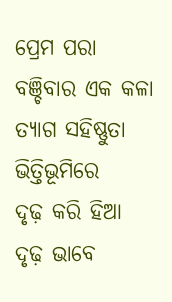ପ୍ରେମ ପରା ବଞ୍ଚିବାର ଏକ କଳା
ତ୍ୟାଗ ସହିଷ୍ଣୁତା ଭିତ୍ତିଭୂମିରେ
ଦୃଢ଼ କରି ହିଆ ଦୃଢ଼ ଭାବେ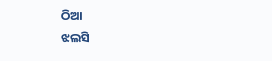ଠିଆ
ଝଲସି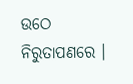ଉଠେ ନିରୁତାପଣରେ ।